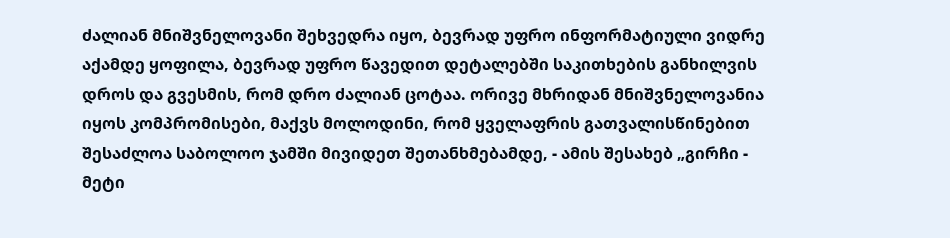ძალიან მნიშვნელოვანი შეხვედრა იყო, ბევრად უფრო ინფორმატიული ვიდრე აქამდე ყოფილა, ბევრად უფრო წავედით დეტალებში საკითხების განხილვის დროს და გვესმის, რომ დრო ძალიან ცოტაა. ორივე მხრიდან მნიშვნელოვანია იყოს კომპრომისები, მაქვს მოლოდინი, რომ ყველაფრის გათვალისწინებით შესაძლოა საბოლოო ჯამში მივიდეთ შეთანხმებამდე, - ამის შესახებ „გირჩი - მეტი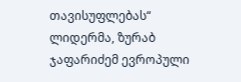თავისუფლებას“ ლიდერმა, ზურაბ ჯაფარიძემ ევროპული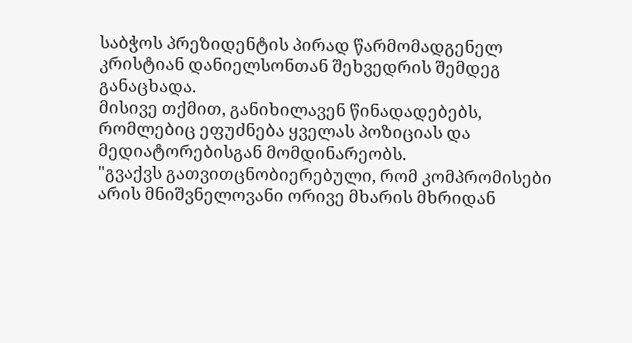საბჭოს პრეზიდენტის პირად წარმომადგენელ კრისტიან დანიელსონთან შეხვედრის შემდეგ განაცხადა.
მისივე თქმით, განიხილავენ წინადადებებს, რომლებიც ეფუძნება ყველას პოზიციას და მედიატორებისგან მომდინარეობს.
"გვაქვს გათვითცნობიერებული, რომ კომპრომისები არის მნიშვნელოვანი ორივე მხარის მხრიდან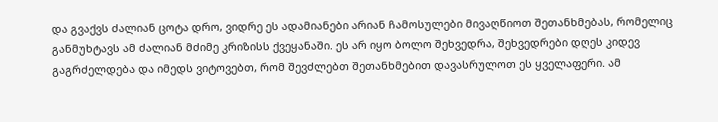და გვაქვს ძალიან ცოტა დრო, ვიდრე ეს ადამიანები არიან ჩამოსულები მივაღწიოთ შეთანხმებას, რომელიც განმუხტავს ამ ძალიან მძიმე კრიზისს ქვეყანაში. ეს არ იყო ბოლო შეხვედრა, შეხვედრები დღეს კიდევ გაგრძელდება და იმედს ვიტოვებთ, რომ შევძლებთ შეთანხმებით დავასრულოთ ეს ყველაფერი. ამ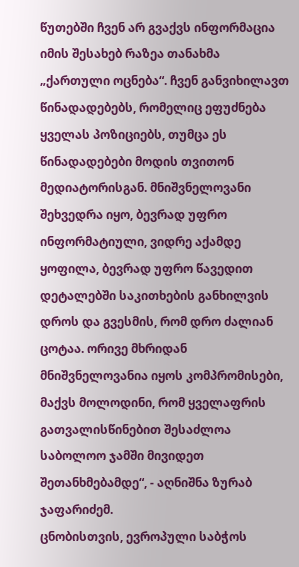წუთებში ჩვენ არ გვაქვს ინფორმაცია იმის შესახებ რაზეა თანახმა „ქართული ოცნება“. ჩვენ განვიხილავთ წინადადებებს, რომელიც ეფუძნება ყველას პოზიციებს, თუმცა ეს წინადადებები მოდის თვითონ მედიატორისგან. მნიშვნელოვანი შეხვედრა იყო, ბევრად უფრო ინფორმატიული, ვიდრე აქამდე ყოფილა, ბევრად უფრო წავედით დეტალებში საკითხების განხილვის დროს და გვესმის, რომ დრო ძალიან ცოტაა. ორივე მხრიდან მნიშვნელოვანია იყოს კომპრომისები, მაქვს მოლოდინი, რომ ყველაფრის გათვალისწინებით შესაძლოა საბოლოო ჯამში მივიდეთ შეთანხმებამდე“, - აღნიშნა ზურაბ ჯაფარიძემ.
ცნობისთვის, ევროპული საბჭოს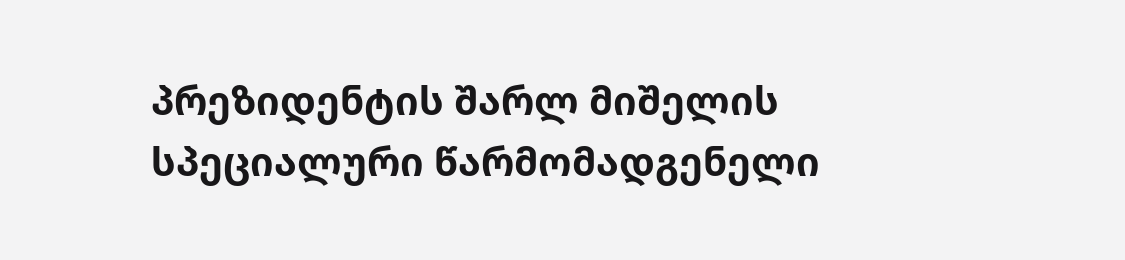პრეზიდენტის შარლ მიშელის სპეციალური წარმომადგენელი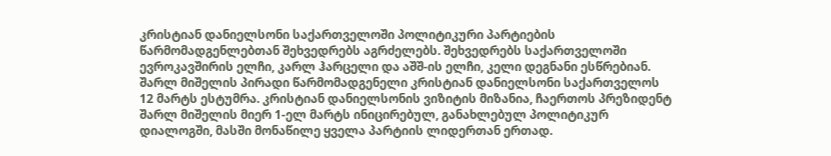კრისტიან დანიელსონი საქართველოში პოლიტიკური პარტიების წარმომადგენლებთან შეხვედრებს აგრძელებს. შეხვედრებს საქართველოში ევროკავშირის ელჩი, კარლ ჰარცელი და აშშ-ის ელჩი, კელი დეგნანი ესწრებიან.
შარლ მიშელის პირადი წარმომადგენელი კრისტიან დანიელსონი საქართველოს 12 მარტს ესტუმრა. კრისტიან დანიელსონის ვიზიტის მიზანია, ჩაერთოს პრეზიდენტ შარლ მიშელის მიერ 1-ელ მარტს ინიცირებულ, განახლებულ პოლიტიკურ დიალოგში, მასში მონაწილე ყველა პარტიის ლიდერთან ერთად.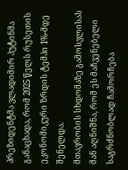პრეზიდენტმა ვლადიმირ პუტინმა განაცხადა, რომ 2025 წელს რუსეთის ეკონომიკური ზრდის ტემპი 1%-მდე შენელდა.
მთავრობის სხდომაზე გამოსვლისას მან აღნიშნა, რომ ეს მაჩვენებელი საგრძნობლად ჩამორჩება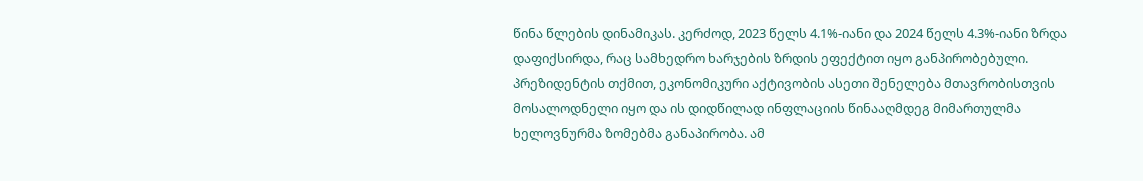წინა წლების დინამიკას. კერძოდ, 2023 წელს 4.1%-იანი და 2024 წელს 4.3%-იანი ზრდა დაფიქსირდა, რაც სამხედრო ხარჯების ზრდის ეფექტით იყო განპირობებული.
პრეზიდენტის თქმით, ეკონომიკური აქტივობის ასეთი შენელება მთავრობისთვის მოსალოდნელი იყო და ის დიდწილად ინფლაციის წინააღმდეგ მიმართულმა ხელოვნურმა ზომებმა განაპირობა. ამ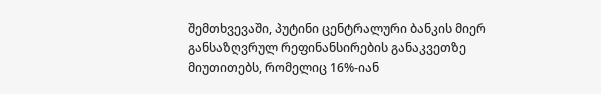შემთხვევაში, პუტინი ცენტრალური ბანკის მიერ განსაზღვრულ რეფინანსირების განაკვეთზე მიუთითებს, რომელიც 16%-იან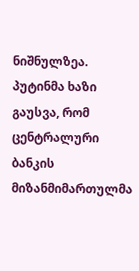ნიშნულზეა.
პუტინმა ხაზი გაუსვა, რომ ცენტრალური ბანკის მიზანმიმართულმა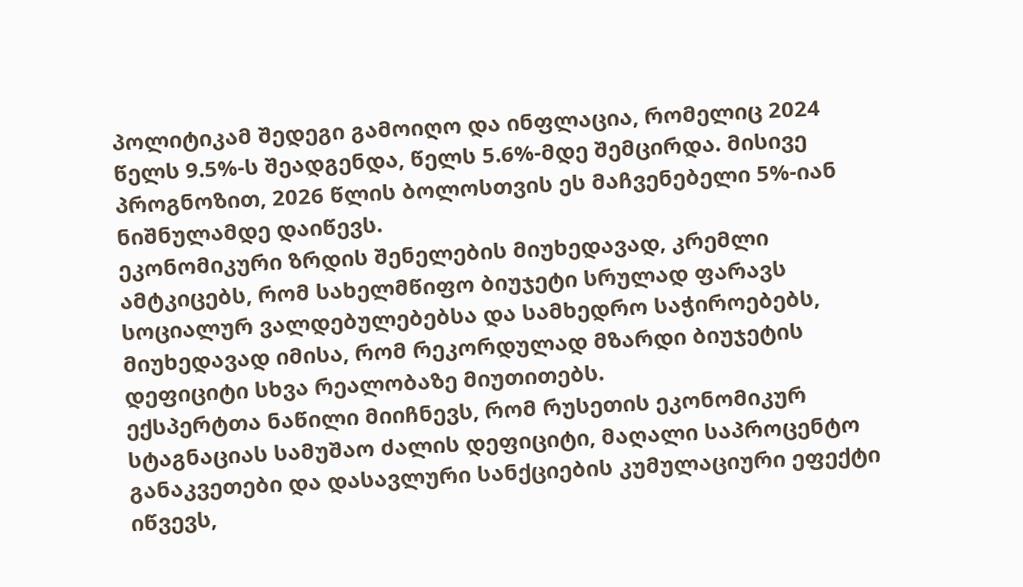პოლიტიკამ შედეგი გამოიღო და ინფლაცია, რომელიც 2024 წელს 9.5%-ს შეადგენდა, წელს 5.6%-მდე შემცირდა. მისივე პროგნოზით, 2026 წლის ბოლოსთვის ეს მაჩვენებელი 5%-იან ნიშნულამდე დაიწევს.
ეკონომიკური ზრდის შენელების მიუხედავად, კრემლი ამტკიცებს, რომ სახელმწიფო ბიუჯეტი სრულად ფარავს სოციალურ ვალდებულებებსა და სამხედრო საჭიროებებს, მიუხედავად იმისა, რომ რეკორდულად მზარდი ბიუჯეტის დეფიციტი სხვა რეალობაზე მიუთითებს.
ექსპერტთა ნაწილი მიიჩნევს, რომ რუსეთის ეკონომიკურ სტაგნაციას სამუშაო ძალის დეფიციტი, მაღალი საპროცენტო განაკვეთები და დასავლური სანქციების კუმულაციური ეფექტი იწვევს,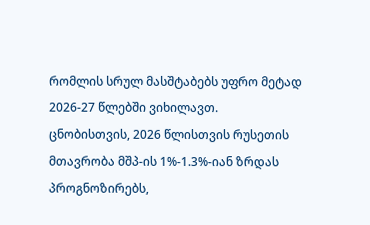რომლის სრულ მასშტაბებს უფრო მეტად 2026-27 წლებში ვიხილავთ.
ცნობისთვის, 2026 წლისთვის რუსეთის მთავრობა მშპ-ის 1%-1.3%-იან ზრდას პროგნოზირებს,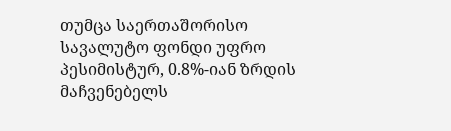თუმცა საერთაშორისო სავალუტო ფონდი უფრო პესიმისტურ, 0.8%-იან ზრდის მაჩვენებელს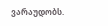ვარაუდობს.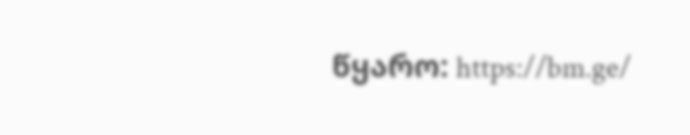წყარო: https://bm.ge/